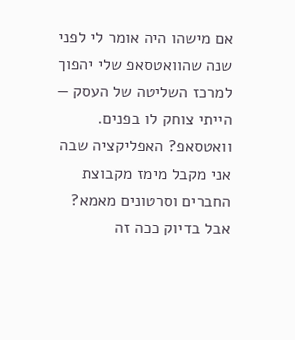אם מישהו היה אומר לי לפני שנה שהוואטסאפ שלי יהפוך למרכז השליטה של העסק — הייתי צוחק לו בפנים. וואטסאפ? האפליקציה שבה אני מקבל מימז מקבוצת החברים וסרטונים מאמא?
אבל בדיוק ככה זה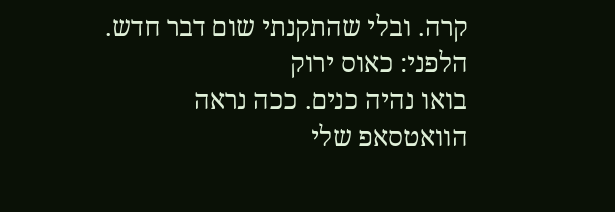קרה. ובלי שהתקנתי שום דבר חדש.
הלפני: כאוס ירוק
בואו נהיה כנים. ככה נראה הוואטסאפ שלי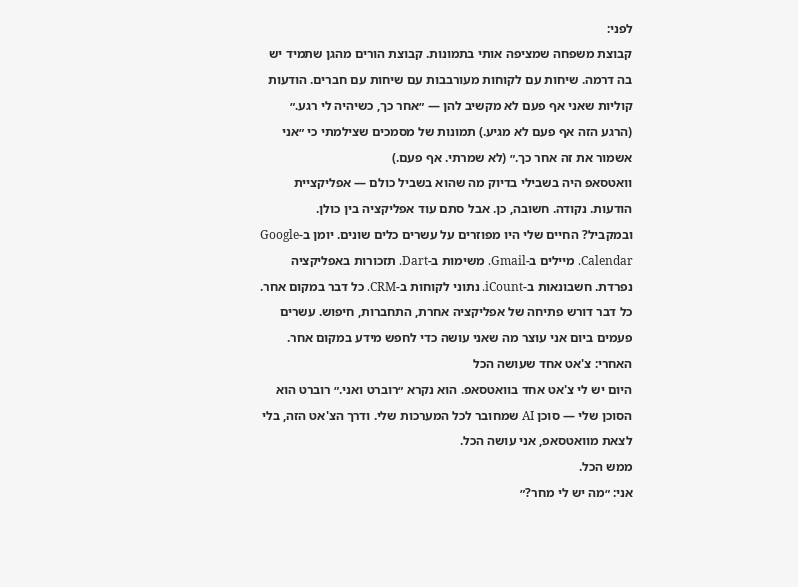לפני:
קבוצת משפחה שמציפה אותי בתמונות. קבוצת הורים מהגן שתמיד יש בה דרמה. שיחות עם לקוחות מעורבבות עם שיחות עם חברים. הודעות קוליות שאני אף פעם לא מקשיב להן — ״אחר כך, כשיהיה לי רגע.״ (הרגע הזה אף פעם לא מגיע.) תמונות של מסמכים שצילמתי כי ״אני אשמור את זה אחר כך.״ (לא שמרתי. אף פעם.)
וואטסאפ היה בשבילי בדיוק מה שהוא בשביל כולם — אפליקציית הודעות. נקודה. חשובה, כן. אבל סתם עוד אפליקציה בין כולן.
ובמקביל? החיים שלי היו מפוזרים על עשרים כלים שונים. יומן ב-Google Calendar. מיילים ב-Gmail. משימות ב-Dart. תזכורות באפליקציה נפרדת. חשבונאות ב-iCount. נתוני לקוחות ב-CRM. כל דבר במקום אחר. כל דבר דורש פתיחה של אפליקציה אחרת, התחברות, חיפוש. עשרים פעמים ביום אני עוצר מה שאני עושה כדי לחפש מידע במקום אחר.
האחרי: צ'אט אחד שעושה הכל
היום יש לי צ'אט אחד בוואטסאפ. הוא נקרא ״רוברט ואני.״ רוברט הוא הסוכן שלי — סוכן AI שמחובר לכל המערכות שלי. ודרך הצ'אט הזה, בלי לצאת מוואטסאפ, אני עושה הכל.
ממש הכל.
אני: ״מה יש לי מחר?״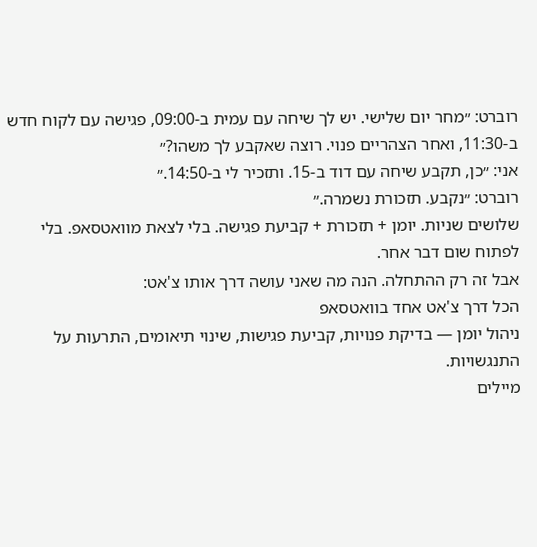רוברט: ״מחר יום שלישי. יש לך שיחה עם עמית ב-09:00, פגישה עם לקוח חדש ב-11:30, ואחר הצהריים פנוי. רוצה שאקבע לך משהו?״
אני: ״כן, תקבע שיחה עם דוד ב-15. ותזכיר לי ב-14:50.״
רוברט: ״נקבע. תזכורת נשמרה.״
שלושים שניות. יומן + תזכורת + קביעת פגישה. בלי לצאת מוואטסאפ. בלי לפתוח שום דבר אחר.
אבל זה רק ההתחלה. הנה מה שאני עושה דרך אותו צ'אט:
הכל דרך צ'אט אחד בוואטסאפ
ניהול יומן — בדיקת פנויות, קביעת פגישות, שינוי תיאומים, התרעות על התנגשויות.
מיילים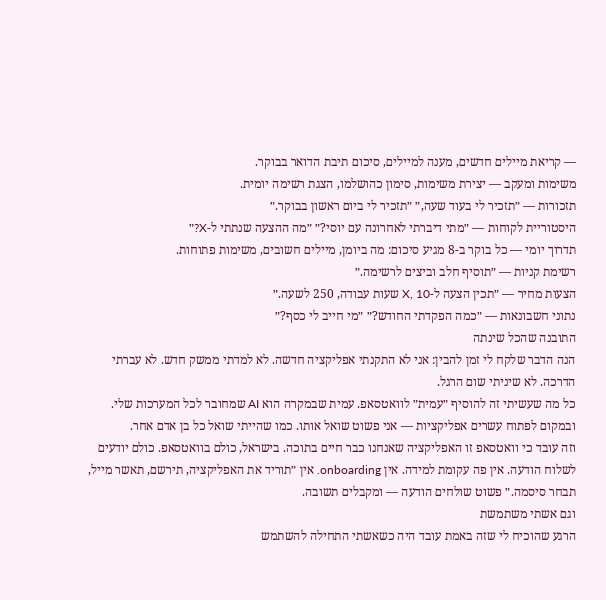— קריאת מיילים חדשים, מענה למיילים, סיכום תיבת הדואר בבוקר.
משימות ומעקב — יצירת משימות, סימון כהושלמו, הצגת רשימה יומית.
תזכורות — ״תזכיר לי בעוד שעה,״ ״תזכיר לי ביום ראשון בבוקר.״
היסטוריית לקוחות — ״מתי דיברתי לאחרונה עם יוסי?״ ״מה ההצעה שנתתי ל-X?״
תדרוך יומי — כל בוקר ב-8 מגיע סיכום: מה ביומן, מיילים חשובים, משימות פתוחות.
רשימת קניות — ״תוסיף חלב וביצים לרשימה.״
הצעות מחיר — ״תכין הצעה ל-X, 10 שעות עבודה, 250 לשעה.״
נתוני חשבונאות — ״כמה הפקדתי החודש?״ ״מי חייב לי כסף?״
התובנה שהכל שינתה
הנה הדבר שלקח לי זמן להבין: אני לא התקנתי אפליקציה חדשה. לא למדתי ממשק חדש. לא עברתי הדרכה. לא שיניתי שום הרגל.
כל מה שעשיתי זה להוסיף ״עמית״ לוואטסאפ. עמית שבמקרה הוא AI שמחובר לכל המערכות שלי. ובמקום לפתוח עשרים אפליקציות — אני פשוט שואל אותו. כמו שהייתי שואל כל בן אדם אחר.
וזה עובד כי וואטסאפ זו האפליקציה שאנחנו כבר חיים בתוכה. בישראל, כולם בוואטסאפ. כולם יודעים לשלוח הודעה. אין פה עקומת למידה. אין onboarding. אין ״תוריד את האפליקציה, תירשם, תאשר מייל, תבחר סיסמה.״ פשוט שולחים הודעה — ומקבלים תשובה.
וגם אשתי משתמשת
הרגע שהוכיח לי שזה באמת עובד היה כשאשתי התחילה להשתמש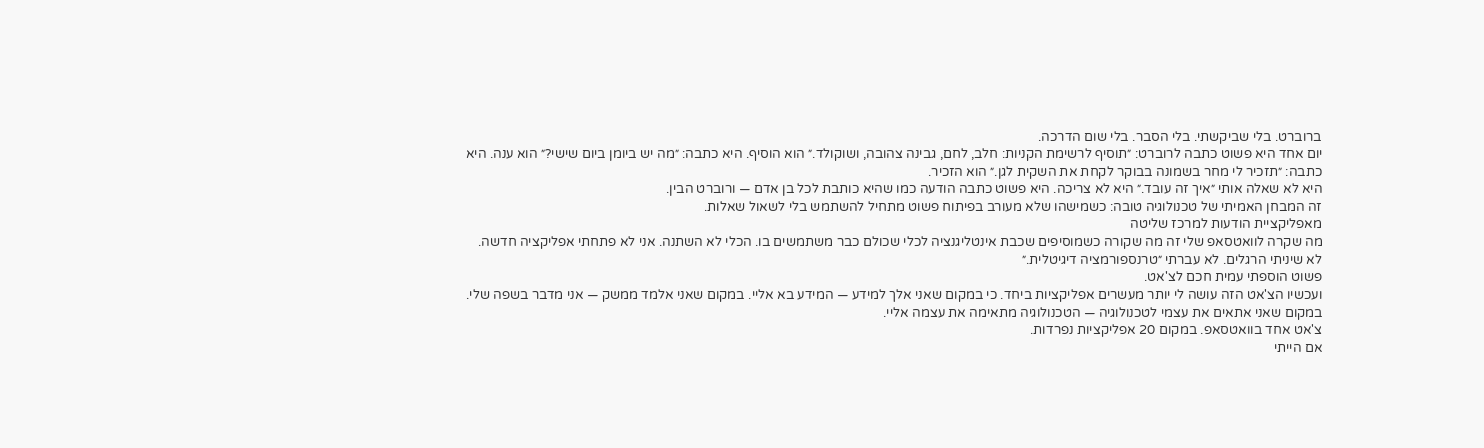ברוברט. בלי שביקשתי. בלי הסבר. בלי שום הדרכה.
יום אחד היא פשוט כתבה לרוברט: ״תוסיף לרשימת הקניות: חלב, לחם, גבינה צהובה, ושוקולד.״ הוא הוסיף. היא כתבה: ״מה יש ביומן ביום שישי?״ הוא ענה. היא כתבה: ״תזכיר לי מחר בשמונה בבוקר לקחת את השקית לגן.״ הוא הזכיר.
היא לא שאלה אותי ״איך זה עובד.״ היא לא צריכה. היא פשוט כתבה הודעה כמו שהיא כותבת לכל בן אדם — ורוברט הבין.
זה המבחן האמיתי של טכנולוגיה טובה: כשמישהו שלא מעורב בפיתוח פשוט מתחיל להשתמש בלי לשאול שאלות.
מאפליקציית הודעות למרכז שליטה
מה שקרה לוואטסאפ שלי זה מה שקורה כשמוסיפים שכבת אינטליגנציה לכלי שכולם כבר משתמשים בו. הכלי לא השתנה. אני לא פתחתי אפליקציה חדשה. לא שיניתי הרגלים. לא עברתי ״טרנספורמציה דיגיטלית.״
פשוט הוספתי עמית חכם לצ'אט.
ועכשיו הצ'אט הזה עושה לי יותר מעשרים אפליקציות ביחד. כי במקום שאני אלך למידע — המידע בא אליי. במקום שאני אלמד ממשק — אני מדבר בשפה שלי. במקום שאני אתאים את עצמי לטכנולוגיה — הטכנולוגיה מתאימה את עצמה אליי.
צ'אט אחד בוואטסאפ. במקום 20 אפליקציות נפרדות.
אם הייתי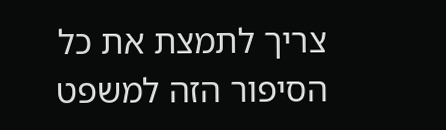צריך לתמצת את כל הסיפור הזה למשפט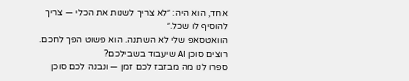אחד, הוא היה: ״לא צריך לשנות את הכלי — צריך להוסיף לו שכל.״
הוואטסאפ שלי לא השתנה. הוא פשוט הפך לחכם.
רוצים סוכן AI שיעבוד בשבילכם?
ספרו לנו מה מבזבז לכם זמן — ונבנה לכם סוכן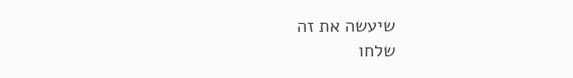שיעשה את זה
שלחו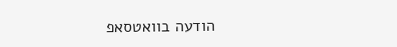הודעה בוואטסאפ